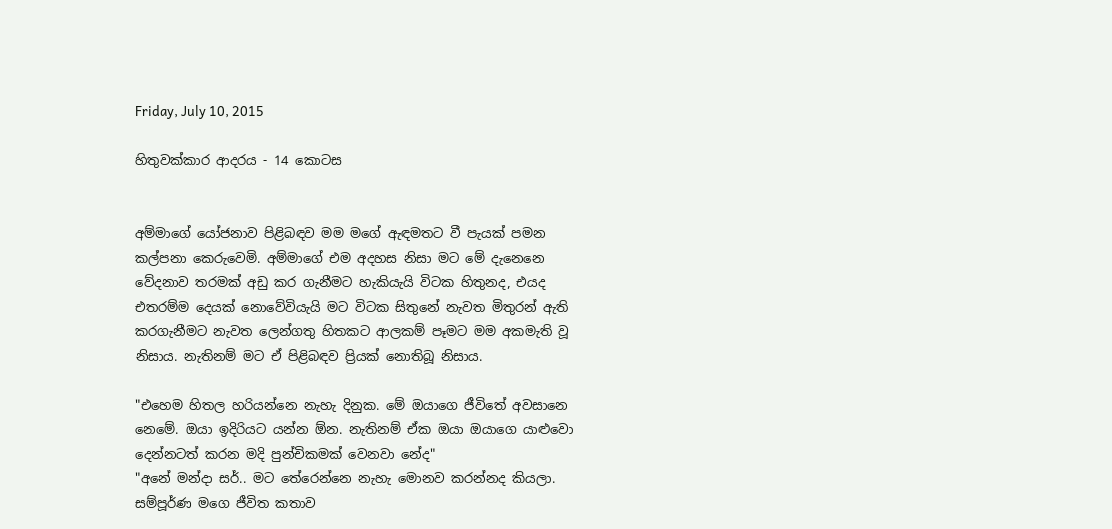Friday, July 10, 2015

හිතුවක්කාර ආදරය - 14 කොටස


අම්මාගේ යෝජනාව පිළිබඳව මම මගේ ඇඳමතට වී පැයක් පමන කල්පනා කෙරුවෙමි. අම්මාගේ එම අදහස නිසා මට මේ දැනෙනෙ වේදනාව තරමක් අඩු කර ගැනීමට හැකියැයි විටක හිතුනද, එයද එතරම්ම දෙයක් නොවේවියැයි මට විටක සිතුනේ නැවත මිතුරන් ඇති කරගැනීමට නැවත ලෙන්ගතු හිතකට ආලකම් පෑමට මම අකමැති වූ නිසාය. නැතිනම් මට ඒ පිළිබඳව ප්‍රියක් නොතිබූ නිසාය.

"එහෙම හිතල හරියන්නෙ නැහැ දිනුක. මේ ඔයාගෙ ජීවිතේ අවසානෙ නෙමේ. ඔයා ඉදිරියට යන්න ඕන. නැතිනම් ඒක ඔයා ඔයාගෙ යාළුවො දෙන්නටත් කරන මදි පුන්චිකමක් වෙනවා නේද"
"අනේ මන්දා සර්.. මට තේරෙන්නෙ නැහැ මොනව කරන්නද කියලා. සම්පූර්ණ මගෙ ජීවිත කතාව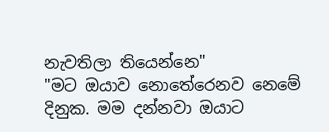නැවතිලා තියෙන්නෙ"
"මට ඔයාව නොතේරෙනව නෙමේ දිනුක. මම දන්නවා ඔයාට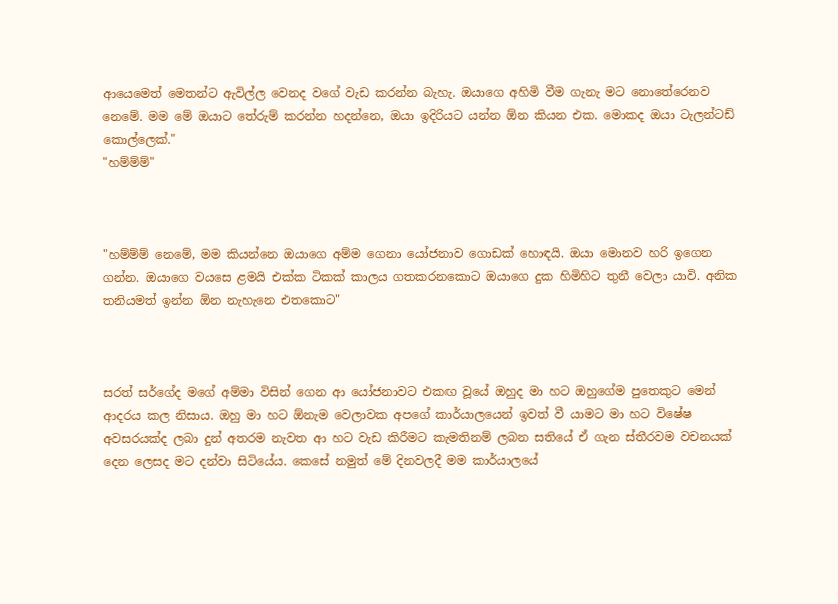ආයෙමෙත් මෙතන්ට ඇවිල්ල වෙනද වගේ වැඩ කරන්න බැහැ. ඔයාගෙ අහිමි වීම ගැනැ මට නොතේරෙනව නෙමේ. මම මේ ඔයාට තේරුම් කරන්න හදන්නෙ, ඔයා ඉදිරියට යන්න ඕන කියන එක. මොකද ඔයා ටැලන්ටඩ් කොල්ලෙක්."
"හම්ම්ම්"



"හම්ම්ම් නෙමේ, මම කියන්නෙ ඔයාගෙ අම්ම ගෙනා යෝජනාව ගොඩක් හොඳයි. ඔයා මොනව හරි ඉගෙන ගන්න. ඔයාගෙ වයසෙ ළමයි එක්ක ටිකක් කාලය ගතකරනකොට ඔයාගෙ දුක හිමිහිට තුනී වෙලා යාවි. අනික තනියමත් ඉන්න ඕන නැහැනෙ එතකොට"



සරත් සර්ගේද මගේ අම්මා විසින් ගෙන ආ යෝජනාවට එකඟ වූයේ ඔහුද මා හට ඔහුගේම පුතෙකුට මෙන් ආදරය කල නිසාය. ඔහු මා හට ඕනැම වෙලාවක අපගේ කාර්යාලයෙන් ඉවත් වී යාමට මා හට විෂේෂ අවසරයක්ද ලබා දුන් අතරම නැවත ආ හට වැඩ කිරීමට කැමතිනම් ලබන සතියේ ඒ ගැන ස්තීරවම වචනයක් දෙන ලෙසද මට දන්වා සිටියේය. කෙසේ නමුත් මේ දිනවලදී මම කාර්යාලයේ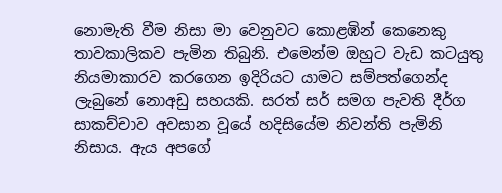නොමැති වීම නිසා මා වෙනුවට කොළඹින් කෙනෙකු තාවකාලිකව පැමින තිබුනි. එමෙන්ම ඔහුට වැඩ කටයුතු නියමාකාරව කරගෙන ඉදිරියට යාමට සම්පත්ගෙන්ද ලැබුනේ නොඅඩු සහයකි. සරත් සර් සමග පැවති දීර්ග සාකච්චාව අවසාන වූයේ හදිසියේම නිවන්ති පැමිනි නිසාය. ඇය අපගේ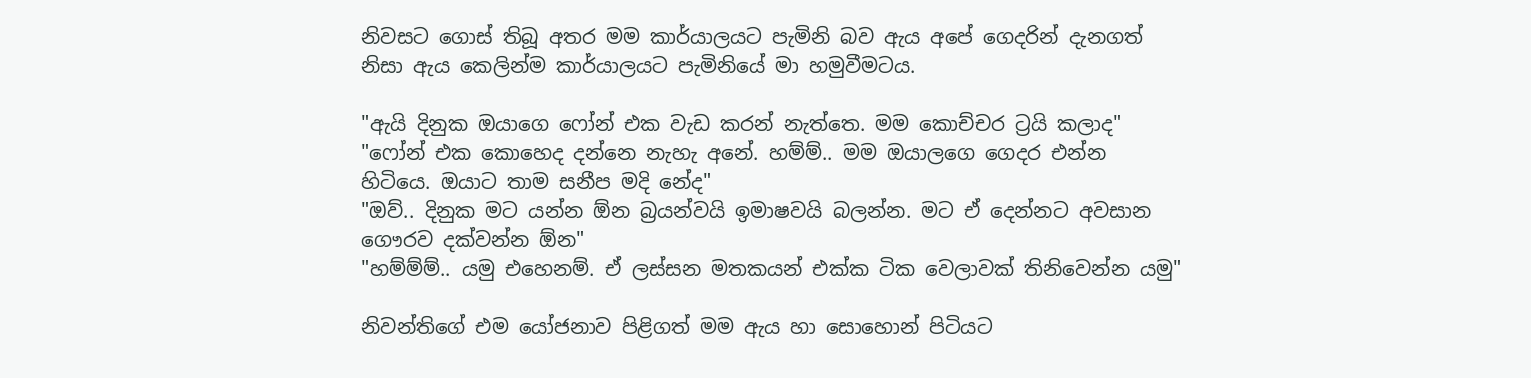නිවසට ගොස් තිබූ අතර මම කාර්යාලයට පැමිනි බව ඇය අපේ ගෙදරින් දැනගත් නිසා ඇය කෙලින්ම කාර්යාලයට පැමිනියේ මා හමුවීමටය.

"ඇයි දිනුක ඔයාගෙ ෆෝන් එක වැඩ කරන් නැත්තෙ. මම කොච්චර ට්‍රයි කලාද"
"ෆෝන් එක කොහෙද දන්නෙ නැහැ අනේ. හම්ම්.. මම ඔයාලගෙ ගෙදර එන්න හිටියෙ. ඔයාට තාම සනීප මදි නේද"
"ඔව්.. දිනුක මට යන්න ඕන බ්‍රයන්වයි ඉමාෂවයි බලන්න. මට ඒ දෙන්නට අවසාන ගෞරව දක්වන්න ඕන"
"හම්ම්ම්.. යමු එහෙනම්. ඒ ලස්සන මතකයන් එක්ක ටික වෙලාවක් තිනිවෙන්න යමු"

නිවන්තිගේ එම යෝජනාව පිළිගත් මම ඇය හා සොහොන් පිටියට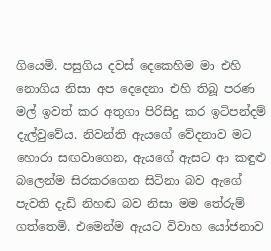ගියෙමි. පසුගිය දවස් දෙකෙහිම මා එහි නොගිය නිසා අප දෙදෙනා එහි තිබූ පරණ මල් ඉවත් කර අතුගා පිරිසිදු කර ඉටිපන්දම් දැල්වුවේය. නිවන්ති ඇයගේ වේදනාව මට හොරා සඟවාගෙන, ඇයගේ ඇසට ආ කඳුළු බලෙන්ම සිරකරගෙන සිටිනා බව ඇගේ පැවති දැඩි නිහඬ බව නිසා මම තේරුම් ගත්තෙමි. එමෙන්ම ඇයට විවාහ යෝජනාව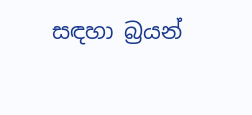සඳහා බ්‍රයන්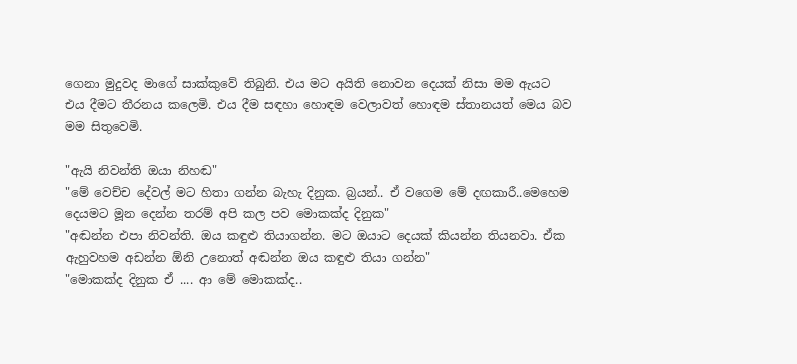ගෙනා මුදුවද මාගේ සාක්කුවේ තිබුනි. එය මට අයිති නොවන දෙයක් නිසා මම ඇයට එය දීමට තීරනය කලෙමි. එය දීම සඳහා හොඳම වෙලාවත් හොඳම ස්තානයත් මෙය බව මම සිතුවෙමි.

"ඇයි නිවන්ති ඔයා නිහඬ"
"මේ වෙච්ච දේවල් මට හිතා ගන්න බැහැ දිනුක. බ්‍රයන්.. ඒ වගෙම මේ දඟකාරී..මෙහෙම දෙයමට මූන දෙන්න තරම් අපි කල පව මොකක්ද දිනුක"
"අඬන්න එපා නිවන්ති. ඔය කඳුළු තියාගන්න. මට ඔයාට දෙයක් කියන්න තියනවා. ඒක ඇහුවහම අඩන්න ඕනි උනොත් අඬන්න ඔය කඳුළු තියා ගන්න"
"මොකක්ද දිනුක ඒ .... ආ මේ මොකක්ද..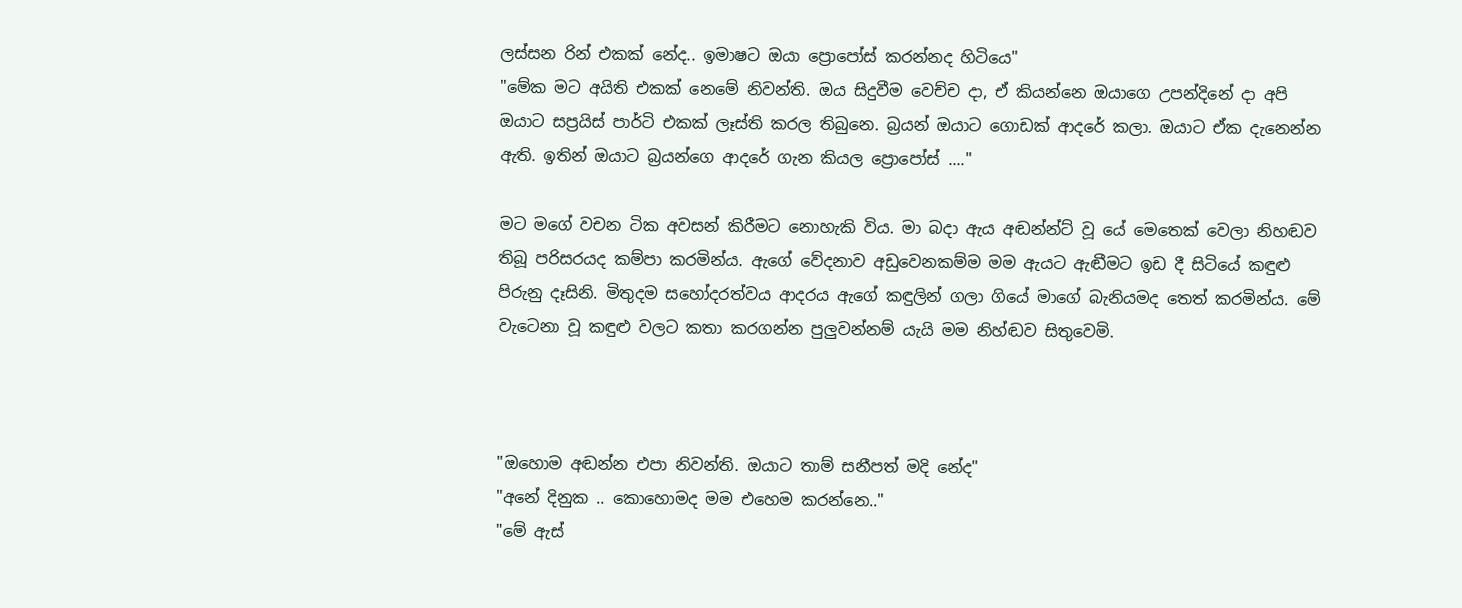ලස්සන රින් එකක් නේද.. ඉමාෂට ඔයා ප්‍රොපෝස් කරන්නද හිටියෙ"
"මේක මට අයිති එකක් නෙමේ නිවන්ති. ඔය සිදුවීම වෙච්ච දා, ඒ කියන්නෙ ඔයාගෙ උපන්දිනේ දා අපි ඔයාට සප්‍රයිස් පාර්ටි එකක් ලෑස්ති කරල තිබුනෙ. බ්‍රයන් ඔයාට ගොඩක් ආදරේ කලා. ඔයාට ඒක දැනෙන්න ඇති. ඉතින් ඔයාට බ්‍රයන්ගෙ ආදරේ ගැන කියල ප්‍රොපෝස් ...."

මට මගේ වචන ටික අවසන් කිරීමට නොහැකි විය. මා බදා ඇය අඬන්න්ට් වූ යේ මෙතෙක් වෙලා නිහඬව තිබූ පරිසරයද කම්පා කරමින්ය. ඇගේ වේදනාව අඩුවෙනකම්ම මම ඇයට ඇඬීමට ඉඩ දී සිටියේ කඳුළු පිරුනු දෑසිනි. මිතුදම සහෝදරත්වය ආදරය ඇගේ කඳුලින් ගලා ගියේ මාගේ බැනියමද තෙත් කරමින්ය. මේ වැටෙනා වූ කඳුළු වලට කතා කරගන්න පුලුවන්නම් යැයි මම නිහ්ඬව සිතුවෙමි.



"ඔහොම අඬන්න එපා නිවන්ති. ඔයාට තාම් සනීපත් මදි නේද"
"අනේ දිනුක .. කොහොමද මම එහෙම කරන්නෙ.."
"මේ ඇස්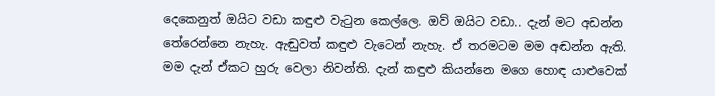දෙකෙනුත් ඔයිට වඩා කඳුළු වැටුන කෙල්ලෙ. ඔව් ඔයිට වඩා.. දැන් මට අඩන්න තේරෙන්නෙ නැහැ. ඇඬුවත් කඳුළු වැටෙන් නැහැ. ඒ තරමටම මම අඬන්න ඇති. මම දැන් ඒකට හුරු වෙලා නිවන්ති. දැන් කඳුළු කියන්නෙ මගෙ හොඳ යාළුවෙක්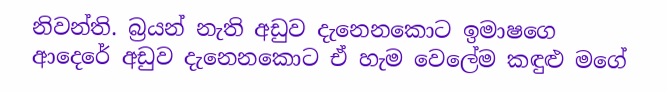නිවන්ති. බ්‍රයන් නැති අඩුව දැනෙනකොට ඉමාෂගෙ ආදෙරේ අඩුව දැනෙනකොට ඒ හැම වෙලේම කඳුළු මගේ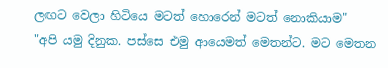ලඟට වෙලා හිටියෙ මටත් හොරෙන් මටත් නොකියාම"
"අපි යමු දිනුක. පස්සෙ එමු ආයෙමත් මෙතන්ට. මට මෙතන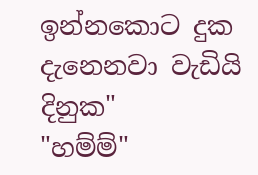ඉන්නකොට දුක දැනෙනවා වැඩියි දිනුක"
"හම්ම්"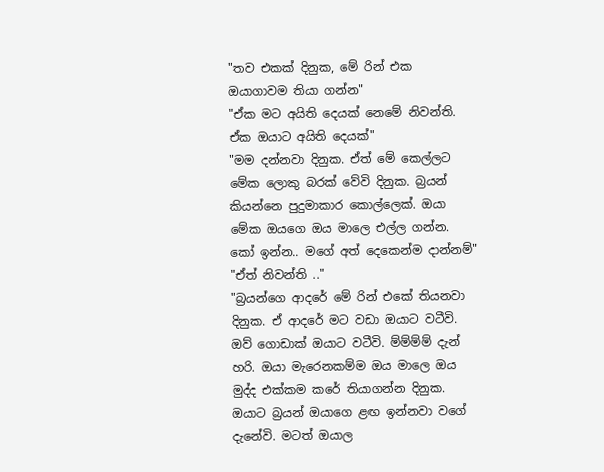"තව එකක් දිනුක, මේ රින් එක ඔයාගාවම තියා ගන්න"
"ඒක මට අයිති දෙයක් නෙමේ නිවන්ති. ඒක ඔයාට අයිති දෙයක්"
"මම දන්නවා දිනුක. ඒත් මේ කෙල්ලට මේක ලොකු බරක් වේවි දිනුක. බ්‍රයන් කියන්නෙ පුදුමාකාර කොල්ලෙක්. ඔයා මේක ඔයගෙ ඔය මාලෙ එල්ල ගන්න. කෝ ඉන්න.. මගේ අත් දෙකෙන්ම දාන්නම්"
"ඒත් නිවන්ති .."
"බ්‍රයන්ගෙ ආදරේ මේ රින් එකේ තියනවා දිනුක. ඒ ආදරේ මට වඩා ඔයාට වටීවි. ඔව් ගොඩාක් ඔයාට වටීවි. ම්ම්ම්ම් දැන් හරි. ඔයා මැරෙනකම්ම ඔය මාලෙ ඔය මුද්ද එක්කම කරේ තියාගන්න දිනුක. ඔයාට බ්‍රයන් ඔයාගෙ ළඟ ඉන්නවා වගේ දැනේවි. මටත් ඔයාල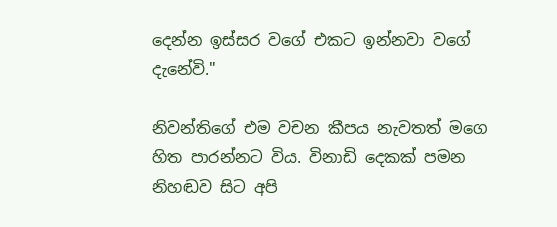දෙන්න ඉස්සර වගේ එකට ඉන්නවා වගේ දැනේවි."

නිවන්තිගේ එම වචන කීපය නැවතත් මගෙ හිත පාරන්නට විය. විනාඩි දෙකක් පමන නිහඬව සිට අපි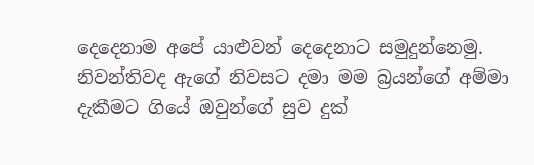දෙදෙනාම අපේ යාළුවන් දෙදෙනාට සමුදුන්නෙමු. නිවන්තිවද ඇගේ නිවසට දමා මම බ්‍රයන්ගේ අම්මා දැකීමට ගියේ ඔවුන්ගේ සුව දුක්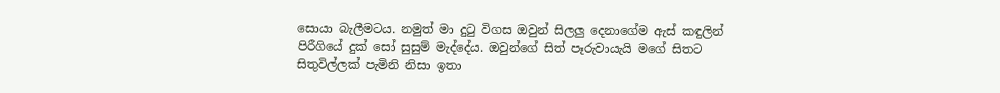සොයා බැලීමටය. නමුත් මා දුටු විගස ඔවුන් සිලලු දෙනාගේම ඇස් කඳුලින් පිරීගියේ දුක් සෝ සුසුම් මැද්දේය. ඔවුන්ගේ සිත් පෑරුවායැයි මගේ සිතට සිතුවිල්ලක් පැමිනි නිසා ඉතා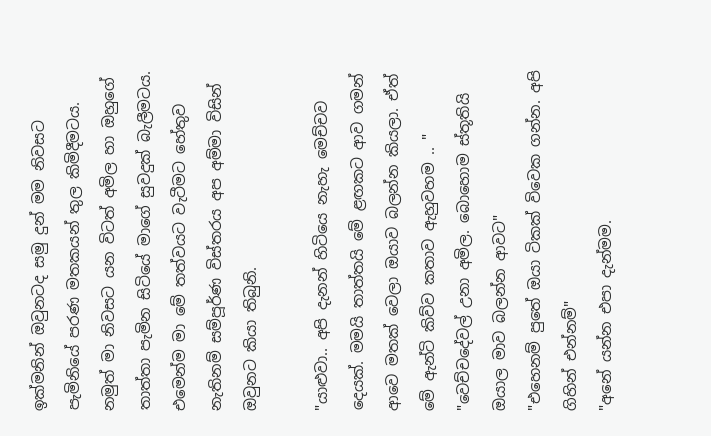ඉක්මනින් ඔවුනටද සමු දුන් මම නිවසට පැමිනියේ පරණ මතකයන් තුල කිමිදීමටය. නමුත් මා නිවසට යන විටත් අමිල හා ඔහුගේ තාත්තා පැමින සිටියේ මාගේ සුවදුක් බැලීමටය. එමෙන්ම මා මේ තත්වයට වැටීමට හේතුව නැතිනම් සම්පූර්ණ විස්තරය අප අම්මා විසින් ඔවුනට කියා තිබුනි.

"යාළුවා.. අපි දැනන් හිටියෙ නැහැ මෙච්චව දෙයක්. මමයි තාත්තයි මේ ළඟකට ආව ගමන් ආවෙ මතක් වෙලා ඔයාව බලන්න කියලා. ඒත් මේ ඇන්ටි කිව්ව කතාව ඇහුවහම .. "
"වෙච්චදේවල් උනා අමිල. බොහොම ස්තූතියි ඔයාල මාව බලන්න ආවට"
"එහෙනම් පුතේ ඔයා ටිකක් විවෙක ගන්න. අපි ගිහින් එන්නම්"
"අනේ යන්න එපා දැන්මම.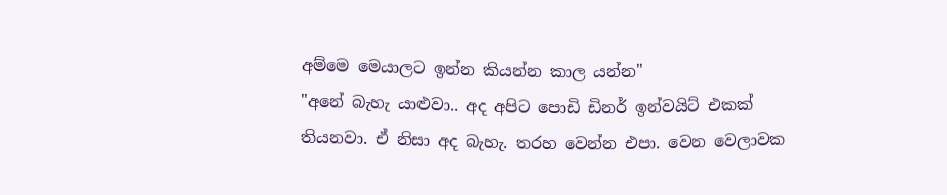අම්මෙ මෙයාලට ඉන්න කියන්න කාල යන්න"
"අනේ බැහැ යාළුවා.. අද අපිට පොඩි ඩිනර් ඉන්වයිට් එකක් තියනවා. ඒ නිසා අද බැහැ. තරහ වෙන්න එපා. වෙන වෙලාවක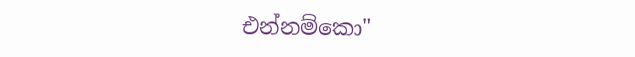එන්නම්කො"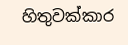හිතුවක්කාර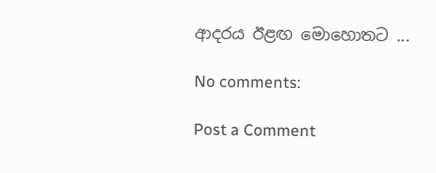ආදරය ඊළඟ මොහොතට ...

No comments:

Post a Comment